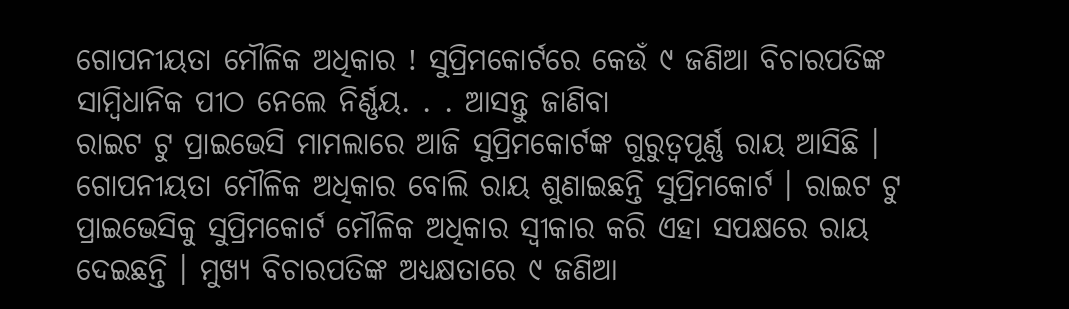ଗୋପନୀୟତା ମୌଳିକ ଅଧିକାର ! ସୁପ୍ରିମକୋର୍ଟରେ କେଉଁ ୯ ଜଣିଆ ବିଚାରପତିଙ୍କ ସାମ୍ବିଧାନିକ ପୀଠ ନେଲେ ନିର୍ଣ୍ଣୟ. . . ଆସନ୍ତୁ ଜାଣିବା
ରାଇଟ ଟୁ ପ୍ରାଇଭେସି ମାମଲାରେ ଆଜି ସୁପ୍ରିମକୋର୍ଟଙ୍କ ଗୁରୁତ୍ୱପୂର୍ଣ୍ଣ ରାୟ ଆସିଛି । ଗୋପନୀୟତା ମୌଳିକ ଅଧିକାର ବୋଲି ରାୟ ଶୁଣାଇଛନ୍ତି ସୁପ୍ରିମକୋର୍ଟ । ରାଇଟ ଟୁ ପ୍ରାଇଭେସିକୁ ସୁପ୍ରିମକୋର୍ଟ ମୌଳିକ ଅଧିକାର ସ୍ୱୀକାର କରି ଏହା ସପକ୍ଷରେ ରାୟ ଦେଇଛନ୍ତି । ମୁଖ୍ୟ ବିଚାରପତିଙ୍କ ଅଧ୍ୟକ୍ଷତାରେ ୯ ଜଣିଆ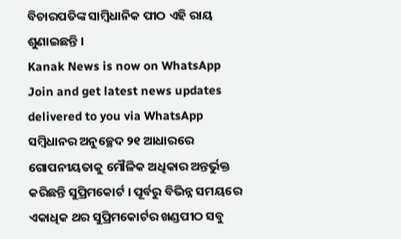ବିଚାରପତିଙ୍କ ସାମ୍ବିଧାନିକ ପୀଠ ଏହି ରାୟ ଶୁଣାଇଛନ୍ତି ।
Kanak News is now on WhatsApp
Join and get latest news updates delivered to you via WhatsApp
ସମ୍ବିଧାନର ଅନୁଚ୍ଛେଦ ୨୧ ଆଧାରରେ ଗୋପନୀୟତାକୁ ମୌଳିକ ଅଧିକାର ଅନ୍ତର୍ଭୁକ୍ତ କରିଛନ୍ତି ସୁପ୍ରିମକୋର୍ଟ । ପୂର୍ବରୁ ବିଭିନ୍ନ ସମୟରେ ଏକାଧିକ ଥର ସୁପ୍ରିମକୋର୍ଟର ଖଣ୍ଡପୀଠ ସବୁ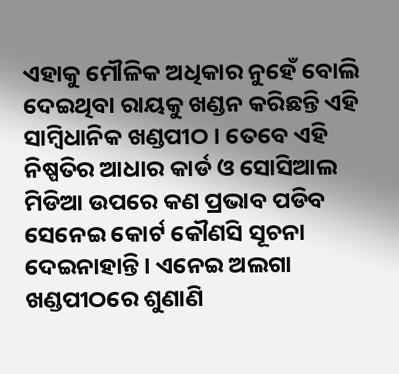ଏହାକୁ ମୌଳିକ ଅଧିକାର ନୁହେଁ ବୋଲି ଦେଇଥିବା ରାୟକୁ ଖଣ୍ଡନ କରିଛନ୍ତି ଏହି ସାମ୍ବିଧାନିକ ଖଣ୍ଡପୀଠ । ତେବେ ଏହି ନିଷ୍ପତିର ଆଧାର କାର୍ଡ ଓ ସୋସିଆଲ ମିଡିଆ ଉପରେ କଣ ପ୍ରଭାବ ପଡିବ ସେନେଇ କୋର୍ଟ କୌଣସି ସୂଚନା ଦେଇନାହାନ୍ତି । ଏନେଇ ଅଲଗା ଖଣ୍ଡପୀଠରେ ଶୁଣାଣି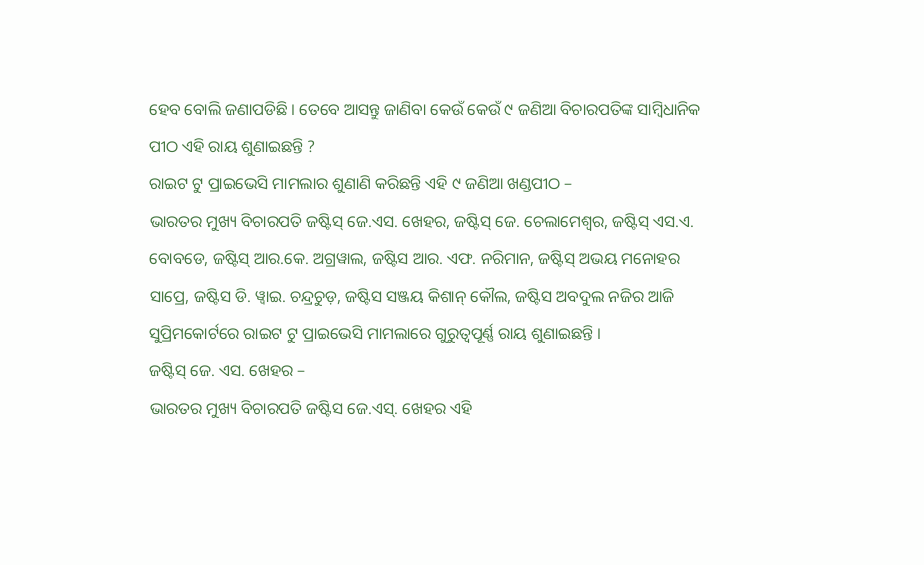ହେବ ବୋଲି ଜଣାପଡିଛି । ତେବେ ଆସନ୍ତୁ ଜାଣିବା କେଉଁ କେଉଁ ୯ ଜଣିଆ ବିଚାରପତିଙ୍କ ସାମ୍ବିଧାନିକ ପୀଠ ଏହି ରାୟ ଶୁଣାଇଛନ୍ତି ?
ରାଇଟ ଟୁ ପ୍ରାଇଭେସି ମାମଲାର ଶୁଣାଣି କରିଛନ୍ତି ଏହି ୯ ଜଣିଆ ଖଣ୍ଡପୀଠ –
ଭାରତର ମୁଖ୍ୟ ବିଚାରପତି ଜଷ୍ଟିସ୍ ଜେ.ଏସ. ଖେହର, ଜଷ୍ଟିସ୍ ଜେ. ଚେଲାମେଶ୍ୱର, ଜଷ୍ଟିସ୍ ଏସ.ଏ. ବୋବଡେ, ଜଷ୍ଟିସ୍ ଆର.କେ. ଅଗ୍ରୱାଲ, ଜଷ୍ଟିସ ଆର. ଏଫ. ନରିମାନ, ଜଷ୍ଟିସ୍ ଅଭୟ ମନୋହର ସାପ୍ରେ, ଜଷ୍ଟିସ ଡି. ୱ୍ୱାଇ. ଚନ୍ଦ୍ରଚୁଡ଼, ଜଷ୍ଟିସ ସଞ୍ଜୟ କିଶାନ୍ କୌଲ, ଜଷ୍ଟିସ ଅବଦୁଲ ନଜିର ଆଜି ସୁପ୍ରିମକୋର୍ଟରେ ରାଇଟ ଟୁ ପ୍ରାଇଭେସି ମାମଲାରେ ଗୁରୁତ୍ୱପୂର୍ଣ୍ଣ ରାୟ ଶୁଣାଇଛନ୍ତି ।
ଜଷ୍ଟିସ୍ ଜେ. ଏସ. ଖେହର –
ଭାରତର ମୁଖ୍ୟ ବିଚାରପତି ଜଷ୍ଟିସ ଜେ.ଏସ୍. ଖେହର ଏହି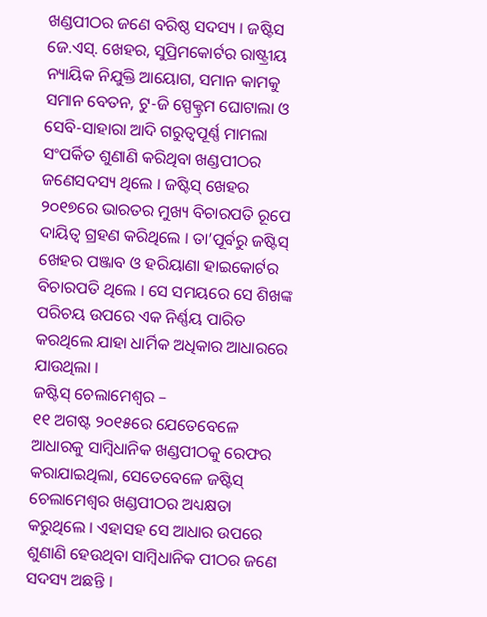ଖଣ୍ଡପୀଠର ଜଣେ ବରିଷ୍ଠ ସଦସ୍ୟ । ଜଷ୍ଟିସ ଜେ.ଏସ୍. ଖେହର, ସୁପ୍ରିମକୋର୍ଟର ରାଷ୍ଟ୍ରୀୟ ନ୍ୟାୟିକ ନିଯୁକ୍ତି ଆୟୋଗ, ସମାନ କାମକୁ ସମାନ ବେତନ, ଟୁ-ଜି ସ୍ପେକ୍ଟ୍ରମ ଘୋଟାଲା ଓ ସେବି-ସାହାରା ଆଦି ଗରୁତ୍ୱପୂର୍ଣ୍ଣ ମାମଲା ସଂପର୍କିତ ଶୁଣାଣି କରିଥିବା ଖଣ୍ଡପୀଠର ଜଣେସଦସ୍ୟ ଥିଲେ । ଜଷ୍ଟିସ୍ ଖେହର ୨୦୧୭ରେ ଭାରତର ମୁଖ୍ୟ ବିଚାରପତି ରୂପେ ଦାୟିତ୍ୱ ଗ୍ରହଣ କରିଥିଲେ । ତା’ପୂର୍ବରୁ ଜଷ୍ଟିସ୍ ଖେହର ପଞ୍ଜାବ ଓ ହରିୟାଣା ହାଇକୋର୍ଟର ବିଚାରପତି ଥିଲେ । ସେ ସମୟରେ ସେ ଶିଖଙ୍କ ପରିଚୟ ଉପରେ ଏକ ନିର୍ଣ୍ଣୟ ପାରିତ କରଥିଲେ ଯାହା ଧାର୍ମିକ ଅଧିକାର ଆଧାରରେ ଯାଉଥିଲା ।
ଜଷ୍ଟିସ୍ ଚେଲାମେଶ୍ୱର –
୧୧ ଅଗଷ୍ଟ ୨୦୧୫ରେ ଯେତେବେଳେ ଆଧାରକୁ ସାମ୍ବିଧାନିକ ଖଣ୍ଡପୀଠକୁ ରେଫର କରାଯାଇଥିଲା, ସେତେବେଳେ ଜଷ୍ଟିସ୍ ଚେଲାମେଶ୍ୱର ଖଣ୍ଡପୀଠର ଅଧ୍ୟକ୍ଷତା କରୁଥିଲେ । ଏହାସହ ସେ ଆଧାର ଉପରେ ଶୁଣାଣି ହେଉଥିବା ସାମ୍ବିଧାନିକ ପୀଠର ଜଣେ ସଦସ୍ୟ ଅଛନ୍ତି ।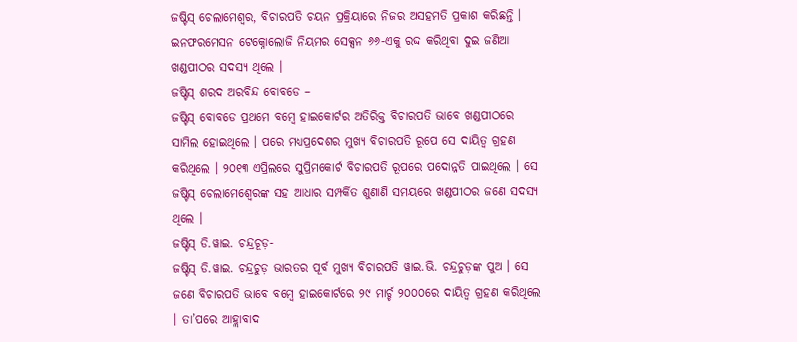ଜଷ୍ଟିସ୍ ଚେଲାମେଶ୍ୱର, ବିଚାରପତି ଚୟନ ପ୍ରକ୍ରିୟାରେ ନିଜର ଅସହମତି ପ୍ରକାଶ କରିଛନ୍ତି । ଇନଫରମେସନ ଟେକ୍ନୋଲୋଜି ନିୟମର ସେକ୍ସନ ୬୬-ଏକୁ ରଦ୍ଦ କରିଥିବା ଦୁଇ ଜଣିଆ ଖଣ୍ଡପୀଠର ସଦସ୍ୟ ଥିଲେ ।
ଜଷ୍ଟିସ୍ ଶରଦ ଅରବିନ୍ଦ ବୋବଡେ –
ଜଷ୍ଟିସ୍ ବୋବଡେ ପ୍ରଥମେ ବମ୍ବେ ହାଇକୋର୍ଟର ଅତିରିକ୍ତ ବିଚାରପତି ଭାବେ ଖଣ୍ଡପୀଠରେ ସାମିଲ ହୋଇଥିଲେ । ପରେ ମଧ୍ୟପ୍ରଦେଶର ମୁଖ୍ୟ ବିଚାରପତି ରୂପେ ସେ ଦାୟିତ୍ୱ ଗ୍ରହଣ କରିଥିଲେ । ୨୦୧୩ ଏପ୍ରିଲରେ ସୁପ୍ରିମକୋର୍ଟ ବିଚାରପତି ରୂପରେ ପଦୋନ୍ନତି ପାଇଥିଲେ । ସେ ଜଷ୍ଟିସ୍ ଚେଲାମେଶ୍ୱେରଙ୍କ ସହ ଆଧାର ସମ୍ପର୍କିତ ଶୁଣାଣି ସମୟରେ ଖଣ୍ଡପୀଠର ଜଣେ ସଦସ୍ୟ ଥିଲେ ।
ଜଷ୍ଟିସ୍ ଡି.ୱାଇ. ଚନ୍ଦ୍ରଚୂଡ଼-
ଜଷ୍ଟିସ୍ ଡି.ୱାଇ. ଚନ୍ଦ୍ରଚୁଡ଼ ଭାରତର ପୂର୍ବ ମୁଖ୍ୟ ବିଚାରପତି ୱାଇ.ଭି. ଚନ୍ଦ୍ରଚୁଡ଼ଙ୍କ ପୁଅ । ସେ ଜଣେ ବିଚାରପତି ଭାବେ ବମ୍ବେ ହାଇକୋର୍ଟରେ ୨୯ ମାର୍ଚ୍ଚ ୨୦୦୦ରେ ଦାୟିତ୍ୱ ଗ୍ରହଣ କରିଥିଲେ । ତା’ପରେ ଆହ୍ଲାବାଦ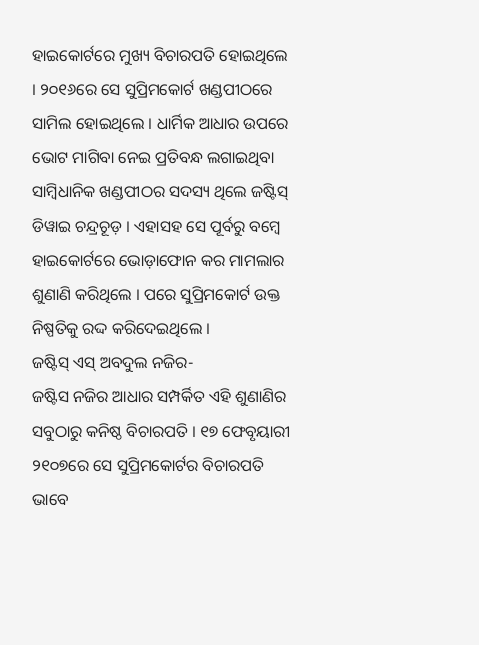ହାଇକୋର୍ଟରେ ମୁଖ୍ୟ ବିଚାରପତି ହୋଇଥିଲେ । ୨୦୧୬ରେ ସେ ସୁପ୍ରିମକୋର୍ଟ ଖଣ୍ଡପୀଠରେ ସାମିଲ ହୋଇଥିଲେ । ଧାର୍ମିକ ଆଧାର ଉପରେ ଭୋଟ ମାଗିବା ନେଇ ପ୍ରତିବନ୍ଧ ଲଗାଇଥିବା ସାମ୍ବିଧାନିକ ଖଣ୍ଡପୀଠର ସଦସ୍ୟ ଥିଲେ ଜଷ୍ଟିସ୍ ଡିୱାଇ ଚନ୍ଦ୍ରଚୂଡ଼ । ଏହାସହ ସେ ପୂର୍ବରୁ ବମ୍ବେ ହାଇକୋର୍ଟରେ ଭୋଡ଼ାଫୋନ କର ମାମଲାର ଶୁଣାଣି କରିଥିଲେ । ପରେ ସୁପ୍ରିମକୋର୍ଟ ଉକ୍ତ ନିଷ୍ପତିକୁ ରଦ୍ଦ କରିଦେଇଥିଲେ ।
ଜଷ୍ଟିସ୍ ଏସ୍ ଅବଦୁଲ ନଜିର-
ଜଷ୍ଟିସ ନଜିର ଆଧାର ସମ୍ପର୍କିତ ଏହି ଶୁଣାଣିର ସବୁଠାରୁ କନିଷ୍ଠ ବିଚାରପତି । ୧୭ ଫେବୃୟାରୀ ୨୧୦୭ରେ ସେ ସୁପ୍ରିମକୋର୍ଟର ବିଚାରପତି ଭାବେ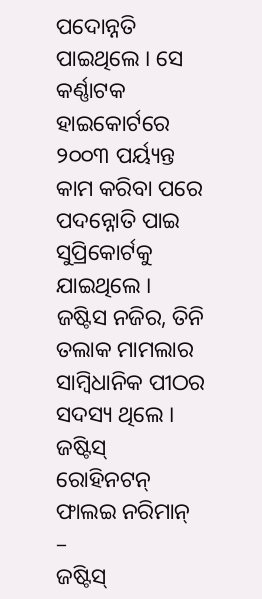ପଦୋନ୍ନତି ପାଇଥିଲେ । ସେ କର୍ଣ୍ଣାଟକ ହାଇକୋର୍ଟରେ ୨୦୦୩ ପର୍ୟ୍ୟନ୍ତ କାମ କରିବା ପରେ ପଦନ୍ନୋତି ପାଇ ସୁପ୍ରିକୋର୍ଟକୁ ଯାଇଥିଲେ । ଜଷ୍ଟିସ ନଜିର, ତିନି ତଲାକ ମାମଲାର ସାମ୍ବିଧାନିକ ପୀଠର ସଦସ୍ୟ ଥିଲେ ।
ଜଷ୍ଟିସ୍ ରୋହିନଟନ୍ ଫାଲଇ ନରିମାନ୍ –
ଜଷ୍ଟିସ୍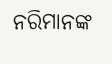ନରିମାନଙ୍କ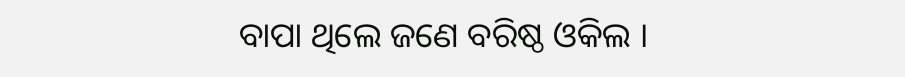ବାପା ଥିଲେ ଜଣେ ବରିଷ୍ଠ ଓକିଲ ।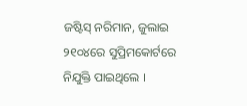ଜଷ୍ଟିସ୍ ନରିମାନ, ଜୁଲାଇ ୨୧୦୪ରେ ସୁପ୍ରିମକୋର୍ଟରେ ନିଯୁକ୍ତି ପାଇଥିଲେ ।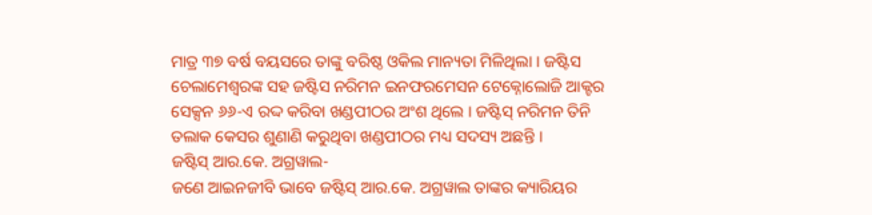ମାତ୍ର ୩୭ ବର୍ଷ ବୟସରେ ତାଙ୍କୁ ବରିଷ୍ଠ ଓକିଲ ମାନ୍ୟତା ମିଳିଥିଲା । ଜଷ୍ଟିସ ଚେଲାମେଶ୍ୱରଙ୍କ ସହ ଜଷ୍ଟିସ ନରିମନ ଇନଫରମେସନ ଟେକ୍ନୋଲୋଜି ଆକ୍ଟର ସେକ୍ସନ ୬୬-ଏ ରଦ୍ଦ କରିବା ଖଣ୍ଡପୀଠର ଅଂଶ ଥିଲେ । ଜଷ୍ଟିସ୍ ନରିମନ ତିନି ତଲାକ କେସର ଶୁଣାଣି କରୁଥିବା ଖଣ୍ଡପୀଠର ମଧ୍ୟ ସଦସ୍ୟ ଅଛନ୍ତି ।
ଜଷ୍ଟିସ୍ ଆର.କେ. ଅଗ୍ରୱାଲ-
ଜଣେ ଆଇନଜୀବି ଭାବେ ଜଷ୍ଟିସ୍ ଆର.କେ. ଅଗ୍ରୱାଲ ତାଙ୍କର କ୍ୟାରିୟର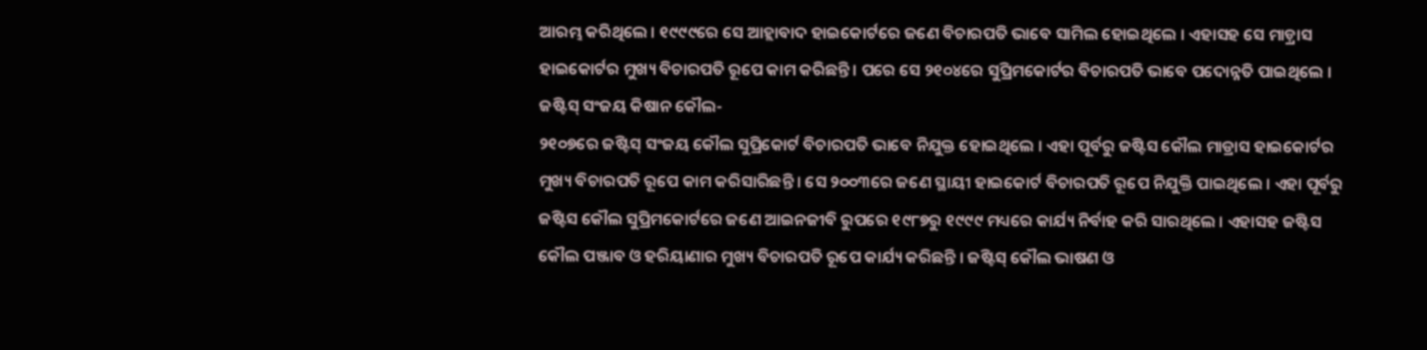ଆରମ୍ଭ କରିଥିଲେ । ୧୯୯୯ରେ ସେ ଆହ୍ଲାବାଦ ହାଇକୋର୍ଟରେ ଜଣେ ବିଚାରପତି ଭାବେ ସାମିଲ ହୋଇଥିଲେ । ଏହାସହ ସେ ମାଡ଼୍ରାସ ହାଇକୋର୍ଟର ମୁଖ୍ୟ ବିଚାରପତି ରୂପେ କାମ କରିଛନ୍ତି । ପରେ ସେ ୨୧୦୪ରେ ସୁପ୍ରିମକୋର୍ଟର ବିଚାରପତି ଭାବେ ପଦୋନ୍ନତି ପାଇଥିଲେ ।
ଜଷ୍ଟିସ୍ ସଂଜୟ କିଷାନ କୌଲ-
୨୧୦୭ରେ ଜଷ୍ଟିସ୍ ସଂଜୟ କୌଲ ସୁପ୍ରିକୋର୍ଟ ବିଚାରପତି ଭାବେ ନିଯୁକ୍ତ ହୋଇଥିଲେ । ଏହା ପୂର୍ବରୁ ଜଷ୍ଟିସ କୌଲ ମାଡ୍ରାସ ହାଇକୋର୍ଟର ମୁଖ୍ୟ ବିଚାରପତି ରୂପେ କାମ କରିସାରିଛନ୍ତି । ସେ ୨୦୦୩ରେ ଜଣେ ସ୍ଥାୟୀ ହାଇକୋର୍ଟ ବିଚାରପତି ରୂପେ ନିଯୁକ୍ତି ପାଇଥିଲେ । ଏହା ପୂର୍ବରୁ ଜଷ୍ଟିସ କୌଲ ସୁପ୍ରିମକୋର୍ଟରେ ଜଣେ ଆଇନଜୀବି ରୁପରେ ୧୯୮୭ରୁ ୧୯୯୯ ମଧ୍ୟରେ କାର୍ଯ୍ୟ ନିର୍ବାହ କରି ସାରଥିଲେ । ଏହାସହ ଜଷ୍ଟିସ କୌଲ ପଞ୍ଜାବ ଓ ହରିୟାଣାର ମୁଖ୍ୟ ବିଚାରପତି ରୂପେ କାର୍ଯ୍ୟ କରିଛନ୍ତି । ଜଷ୍ଟିସ୍ କୌଲ ଭାଷଣ ଓ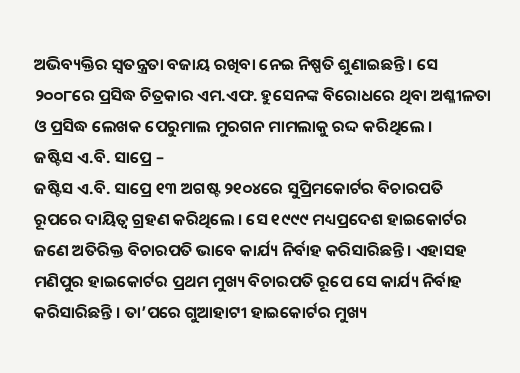ଅଭିବ୍ୟକ୍ତିର ସ୍ୱତନ୍ତ୍ରତା ବଜାୟ ରଖିବା ନେଇ ନିଷ୍ପତି ଶୁଣାଇଛନ୍ତି । ସେ ୨୦୦୮ରେ ପ୍ରସିଦ୍ଧ ଚିତ୍ରକାର ଏମ.ଏଫ. ହୁସେନଙ୍କ ବିରୋଧରେ ଥିବା ଅଶ୍ଳୀଳତା ଓ ପ୍ରସିଦ୍ଧ ଲେଖକ ପେରୁମାଲ ମୁରଗନ ମାମଲାକୁ ରଦ୍ଦ କରିଥିଲେ ।
ଜଷ୍ଟିସ ଏ.ବି. ସାପ୍ରେ –
ଜଷ୍ଟିସ ଏ.ବି. ସାପ୍ରେ ୧୩ ଅଗଷ୍ଟ ୨୧୦୪ରେ ସୁପ୍ରିମକୋର୍ଟର ବିଚାରପତି ରୂପରେ ଦାୟିତ୍ୱ ଗ୍ରହଣ କରିଥିଲେ । ସେ ୧୯୯୯ ମଧ୍ୟପ୍ରଦେଶ ହାଇକୋର୍ଟର ଜଣେ ଅତିରିକ୍ତ ବିଚାରପତି ଭାବେ କାର୍ଯ୍ୟ ନିର୍ବାହ କରିସାରିଛନ୍ତି । ଏହାସହ ମଣିପୁର ହାଇକୋର୍ଟର ପ୍ରଥମ ମୁଖ୍ୟ ବିଚାରପତି ରୂପେ ସେ କାର୍ଯ୍ୟ ନିର୍ବାହ କରିସାରିଛନ୍ତି । ତା’ପରେ ଗୁଆହାଟୀ ହାଇକୋର୍ଟର ମୁଖ୍ୟ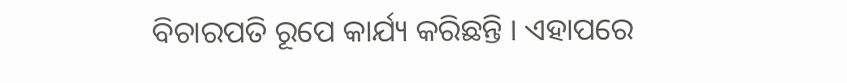ବିଚାରପତି ରୂପେ କାର୍ଯ୍ୟ କରିଛନ୍ତି । ଏହାପରେ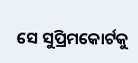ସେ ସୁପ୍ରିମକୋର୍ଟକୁ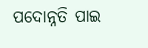ପଦୋନ୍ନତି ପାଇ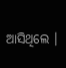ଆସିଥିଲେ ।